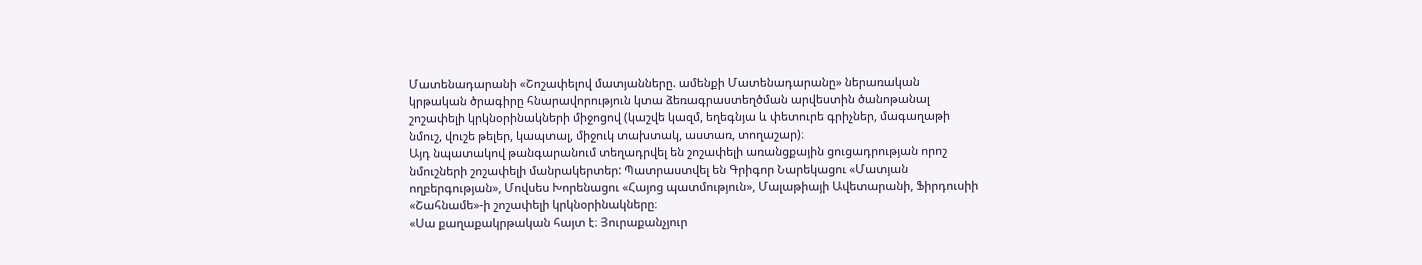Մատենադարանի «Շոշափելով մատյանները. ամենքի Մատենադարանը» ներառական կրթական ծրագիրը հնարավորություն կտա ձեռագրաստեղծման արվեստին ծանոթանալ շոշափելի կրկնօրինակների միջոցով (կաշվե կազմ, եղեգնյա և փետուրե գրիչներ, մագաղաթի նմուշ, վուշե թելեր, կապտալ, միջուկ տախտակ, աստառ, տողաշար)։
Այդ նպատակով թանգարանում տեղադրվել են շոշափելի առանցքային ցուցադրության որոշ նմուշների շոշափելի մանրակերտեր: Պատրաստվել են Գրիգոր Նարեկացու «Մատյան ողբերգության», Մովսես Խորենացու «Հայոց պատմություն», Մալաթիայի Ավետարանի, Ֆիրդուսիի «Շահնամե»-ի շոշափելի կրկնօրինակները։
«Սա քաղաքակրթական հայտ է։ Յուրաքանչյուր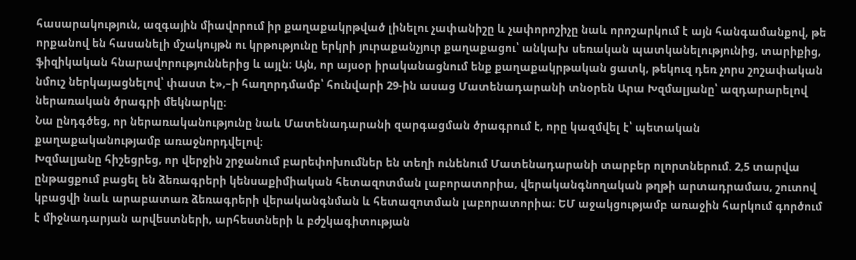հասարակություն, ազգային միավորում իր քաղաքակրթված լինելու չափանիշը և չափորոշիչը նաև որոշարկում է այն հանգամանքով, թե որքանով են հասանելի մշակույթն ու կրթությունը երկրի յուրաքանչյուր քաղաքացու՝ անկախ սեռական պատկանելությունից, տարիքից, ֆիզիկական հնարավորություններից և այլն։ Այն, որ այսօր իրականացնում ենք քաղաքակրթական ցատկ, թեկուզ դեռ չորս շոշափական նմուշ ներկայացնելով՝ փաստ է»,–ի հաղորդմամբ՝ հունվարի 29-ին ասաց Մատենադարանի տնօրեն Արա Խզմալյանը՝ ազդարարելով ներառական ծրագրի մեկնարկը։
Նա ընդգծեց, որ ներառականությունը նաև Մատենադարանի զարգացման ծրագրում է, որը կազմվել է՝ պետական քաղաքականությամբ առաջնորդվելով։
Խզմալյանը հիշեցրեց, որ վերջին շրջանում բարեփոխումներ են տեղի ունենում Մատենադարանի տարբեր ոլորտներում. 2,5 տարվա ընթացքում բացել են ձեռագրերի կենսաքիմիական հետազոտման լաբորատորիա, վերականգնողական թղթի արտադրամաս, շուտով կբացվի նաև արաբատառ ձեռագրերի վերականգնման և հետազոտման լաբորատորիա։ ԵՄ աջակցությամբ առաջին հարկում գործում է միջնադարյան արվեստների, արհեստների և բժշկագիտության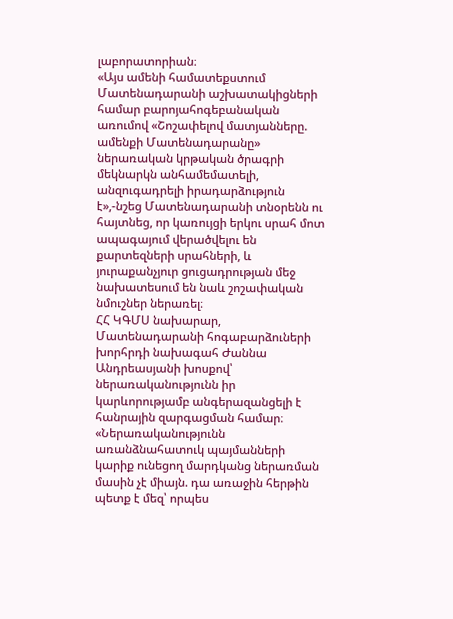լաբորատորիան։
«Այս ամենի համատեքստում Մատենադարանի աշխատակիցների համար բարոյահոգեբանական առումով «Շոշափելով մատյանները. ամենքի Մատենադարանը» ներառական կրթական ծրագրի մեկնարկն անհամեմատելի, անզուգադրելի իրադարձություն է»,-նշեց Մատենադարանի տնօրենն ու հայտնեց, որ կառույցի երկու սրահ մոտ ապագայում վերածվելու են քարտեզների սրահների, և յուրաքանչյուր ցուցադրության մեջ նախատեսում են նաև շոշափական նմուշներ ներառել։
ՀՀ ԿԳՄՍ նախարար, Մատենադարանի հոգաբարձուների խորհրդի նախագահ Ժաննա Անդրեասյանի խոսքով՝ ներառականությունն իր կարևորությամբ անգերազանցելի է հանրային զարգացման համար։ «Ներառականությունն առանձնահատուկ պայմանների կարիք ունեցող մարդկանց ներառման մասին չէ միայն. դա առաջին հերթին պետք է մեզ՝ որպես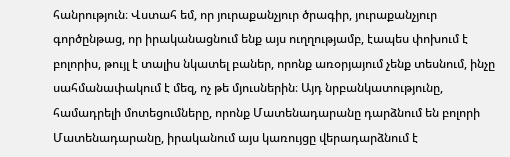հանրություն։ Վստահ եմ, որ յուրաքանչյուր ծրագիր, յուրաքանչյուր գործընթաց, որ իրականացնում ենք այս ուղղությամբ, էապես փոխում է բոլորիս, թույլ է տալիս նկատել բաներ, որոնք առօրյայում չենք տեսնում, ինչը սահմանափակում է մեզ, ոչ թե մյուսներին։ Այդ նրբանկատությունը, համադրելի մոտեցումները, որոնք Մատենադարանը դարձնում են բոլորի Մատենադարանը, իրականում այս կառույցը վերադարձնում է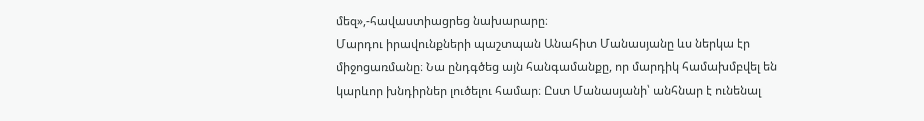մեզ»,-հավաստիացրեց նախարարը։
Մարդու իրավունքների պաշտպան Անահիտ Մանասյանը ևս ներկա էր միջոցառմանը։ Նա ընդգծեց այն հանգամանքը, որ մարդիկ համախմբվել են կարևոր խնդիրներ լուծելու համար։ Ըստ Մանասյանի՝ անհնար է ունենալ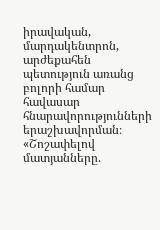իրավական, մարդակենտրոն, արժեքահեն պետություն առանց բոլորի համար հավասար հնարավորությունների երաշխավորման։
«Շոշափելով մատյանները.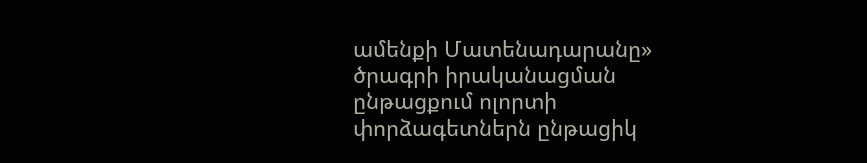ամենքի Մատենադարանը» ծրագրի իրականացման ընթացքում ոլորտի փորձագետներն ընթացիկ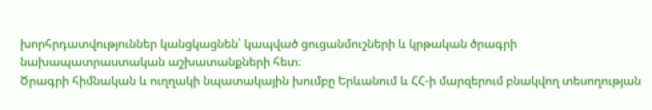խորհրդատվություններ կանցկացնեն՝ կապված ցուցանմուշների և կրթական ծրագրի նախապատրաստական աշխատանքների հետ։
Ծրագրի հիմնական և ուղղակի նպատակային խումբը Երևանում և ՀՀ-ի մարզերում բնակվող տեսողության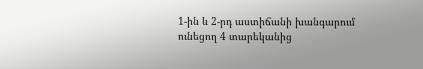1-ին և 2-րդ աստիճանի խանգարում ունեցող 4 տարեկանից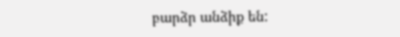բարձր անձիք են: